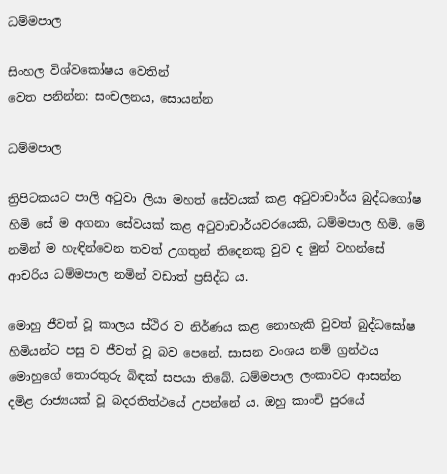ධම්මපාල

සිංහල විශ්වකෝෂය වෙතින්
වෙත පනින්න: සංචලනය, සොයන්න

ධම්මපාල

ත්‍රිපිටකයට පාලි අටුවා ලියා මහත් සේවයක් කළ අටුවාචාර්ය බුද්ධගෝෂ හිමි සේ ම අගනා සේවයක් කළ අටුවාචාර්යවරයෙකි, ධම්මපාල හිමි. මේ නමින් ම හැඳින්වෙන තවත් උගතුන් තිදෙනකු වුව ද මුන් වහන්සේ ආචරිය ධම්මපාල නමින් වඩාත් ප්‍රසිද්ධ ය.

මොහු ජීවත් වූ කාලය ස්ථිර ව නිර්ණය කළ නොහැකි වුවත් බුද්ධඝෝෂ හිමියන්ට පසු ව ජීවත් වූ බව පෙනේ. සාසන වංශය නම් ග්‍රන්ථය මොහුගේ තොරතුරු බිඳක් සපයා තිබේ. ධම්මපාල ලංකාවට ආසන්න දමිළ රාජ්‍යයක් වූ බදරතිත්ථයේ උපන්නේ ය. ඔහු කාංචි පුරයේ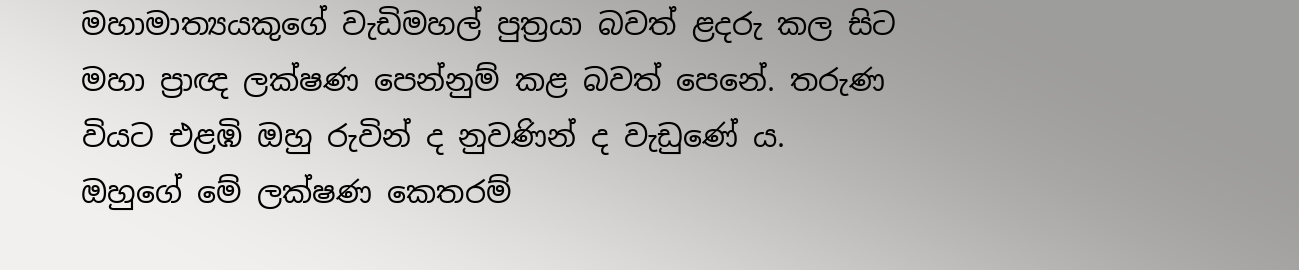මහාමාත්‍යයකුගේ වැඩිමහල් පුත්‍රයා බවත් ළදරු කල සිට මහා ප්‍රාඥ ලක්ෂණ පෙන්නුම් කළ බවත් පෙනේ. තරුණ වියට එළඹි ඔහු රුවින් ද නුවණින් ද වැඩුණේ ය. ඔහුගේ මේ ලක්ෂණ කෙතරම්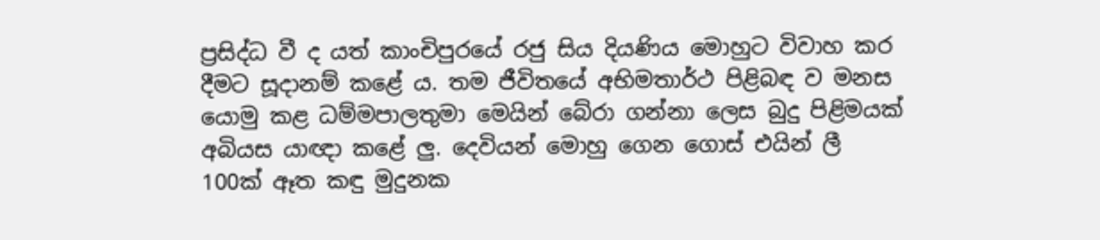ප්‍රසිද්ධ වී ද යත් කාංචිපුරයේ රජු සිය දියණිය මොහුට විවාහ කර දීමට සූදානම් කළේ ය. තම ජීවිතයේ අභිමතාර්ථ පිළිබඳ ව මනස යොමු කළ ධම්මපාලතුමා මෙයින් බේරා ගන්නා ලෙස බුදු පිළිමයක් අබියස යාඥා කළේ ලු. දෙවියන් මොහු ගෙන ගොස් එයින් ලී 100ක් ඈත කඳු මුදුනක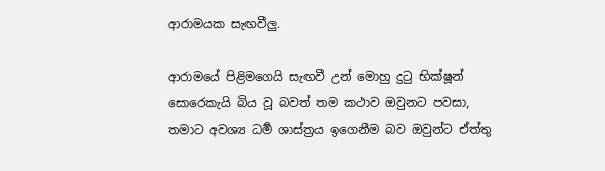ආරාමයක සැඟවීලු.

ආරාමයේ පිළිමගෙයි සැඟවී උන් මොහු දුටු භික්ෂූන් සොරෙකැයි බිය වූ බවත් තම කථාව ඔවුනට පවසා, තමාට අවශ්‍ය ධර්‍ම ශාස්ත්‍රය ඉගෙනීම බව ඔවුන්ට ඒත්තු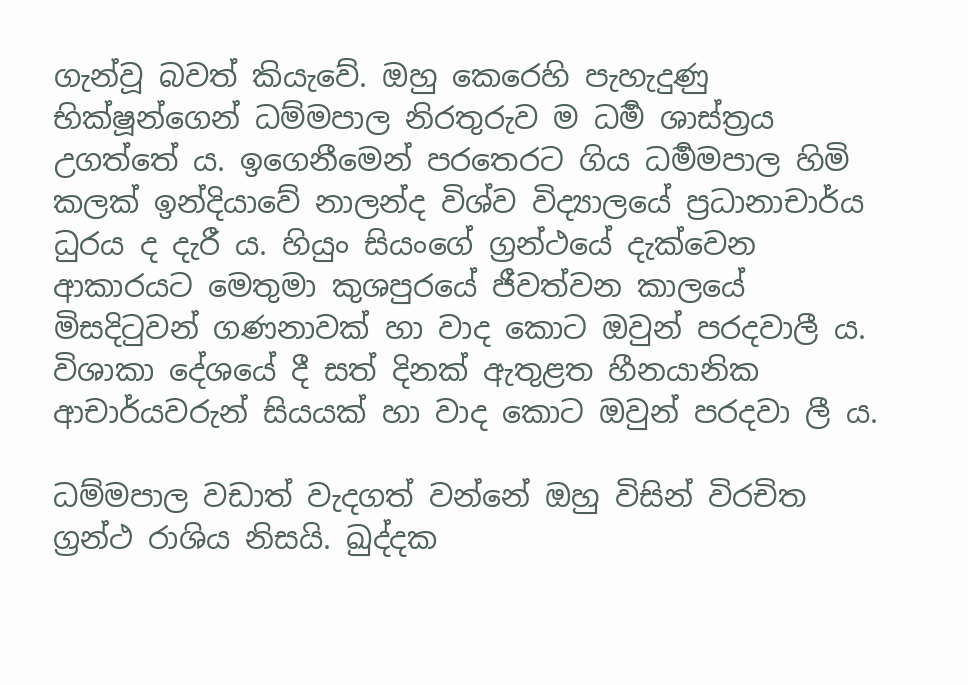ගැන්වූ බවත් කියැවේ. ඔහු කෙරෙහි පැහැදුණු භික්ෂූන්ගෙන් ධම්මපාල නිරතුරුව ම ධර්‍ම ශාස්ත්‍රය උගත්තේ ය. ඉගෙනීමෙන් පරතෙරට ගිය ධර්‍මමපාල හිමි කලක් ඉන්දියාවේ නාලන්ද විශ්ව විද්‍යාලයේ ප්‍රධානාචාර්ය ධුරය ද දැරී ය. හියුං සියංගේ ග්‍රන්ථයේ දැක්වෙන ආකාරයට මෙතුමා කුශපුරයේ ජීවත්වන කාලයේ මිසදිටුවන් ගණනාවක් හා වාද කොට ඔවුන් පරදවාලී ය. විශාකා දේශයේ දී සත් දිනක් ඇතුළත හීනයානික ආචාර්යවරුන් සියයක් හා වාද කොට ඔවුන් පරදවා ලී ය.

ධම්මපාල වඩාත් වැදගත් වන්නේ ඔහු විසින් විරචිත ග්‍රන්ථ රාශිය නිසයි. ඛුද්දක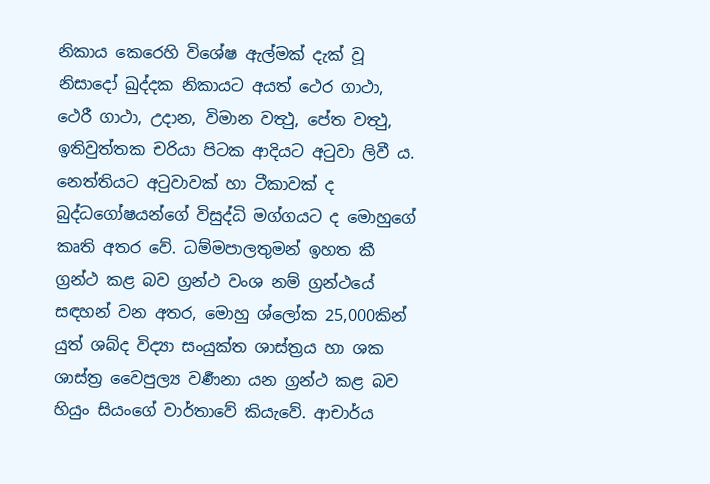නිකාය කෙරෙහි විශේෂ ඇල්මක් දැක් වූ නිසාදෝ ඛුද්දක නිකායට අයත් ථෙර ගාථා, ථෙරී ගාථා, උදාන, විමාන වත්‍ථු, පේත වත්‍ථු, ඉතිවුත්තක චරියා පිටක ආදියට අටුවා ලිවී ය. නෙත්තියට අටුවාවක් හා ටීකාවක් ද බුද්ධගෝෂයන්ගේ විසුද්ධි මග්ගයට ද මොහුගේ කෘති අතර වේ. ධම්මපාලතුමන් ඉහත කී ග්‍රන්ථ කළ බව ග්‍රන්ථ වංශ නම් ග්‍රන්ථයේ සඳහන් වන අතර, මොහු ශ්ලෝක 25,000කින් යුත් ශබ්ද විද්‍යා සංයුක්ත ශාස්ත්‍රය හා ශක ශාස්ත්‍ර වෛපුල්‍ය වර්‍ණනා යන ග්‍රන්ථ කළ බව හියුං සියංගේ වාර්තාවේ කියැවේ. ආචාර්ය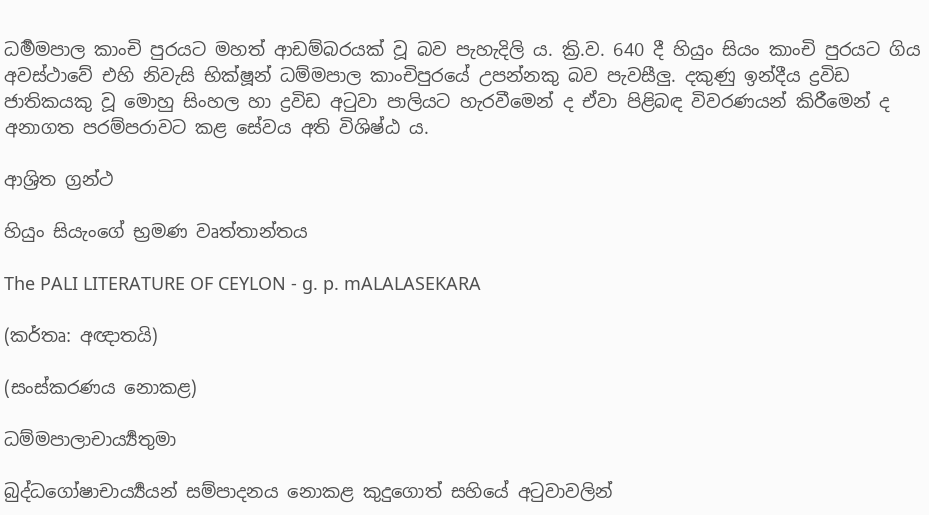ධර්‍මමපාල කාංචි පුරයට මහත් ආඩම්බරයක් වූ බව පැහැදිලි ය. ක්‍රි.ව. 640 දී හියුං සියං කාංචි පුරයට ගිය අවස්ථාවේ එහි නිවැසි භික්ෂූන් ධම්මපාල කාංචිපුරයේ උපන්නකු බව පැවසීලු. දකුණු ඉන්දීය ද්‍රවිඩ ජාතිකයකු වූ මොහු සිංහල හා ද්‍රවිඩ අටුවා පාලියට හැරවීමෙන් ද ඒවා පිළිබඳ විවරණයන් කිරීමෙන් ද අනාගත පරම්පරාවට කළ සේවය අති විශිෂ්ඨ ය.

ආශ්‍රිත ග්‍රන්ථ

හියුං සියැංගේ භ්‍රමණ වෘත්තාන්තය

The PALI LITERATURE OF CEYLON - g. p. mALALASEKARA

(කර්තෘ: අඥ‍ාතයි)

(සංස්කරණය නොකළ)

ධම්මපාලාචාර්‍ය්‍යතුමා

බුද්ධගෝෂාචාර්‍ය්‍යයන් සම්පාදනය නොකළ කුදුගොත් සහියේ අටුවාවලින්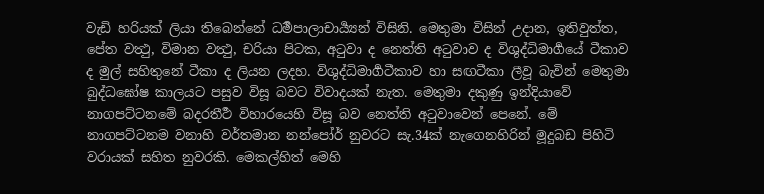වැඩි හරියක් ලියා තිබෙන්නේ ධර්‍මපාලාචාර්‍ය්‍යන් විසිනි. මෙතුමා විසින් උදාන, ඉතිවුත්ත, පේත වත්‍ථු, විමාන වත්‍ථු, චරියා පිටක, අටුවා ද නෙත්ති අටුවාව ද විශුද්ධිමාර්‍ගයේ ටීකාව ද මුල් සහිතුනේ ටීකා ද ලියන ලදහ. විශුද්ධිමාර්‍ගටීකාව හා සඟටීකා ලීවූ බැවින් මෙතුමා බුද්ධඝෝෂ කාලයට පසුව විසූ බවට විවාදයක් නැත. මෙතුමා දකුණු ඉන්දියාවේ නාගපට්ටනමේ බදරතීර්‍ථ විහාරයෙහි විසූ බව නෙත්ති අටුවාවෙන් පෙනේ. මේ නාගපට්ටනම වනාහි වර්තමාන නන්පෝර් නුවරට සැ.34ක් නැගෙනහිරින් මූදුබඩ පිහිටි වරායක් සහිත නුවරකි. මෙකල්හිත් මෙහි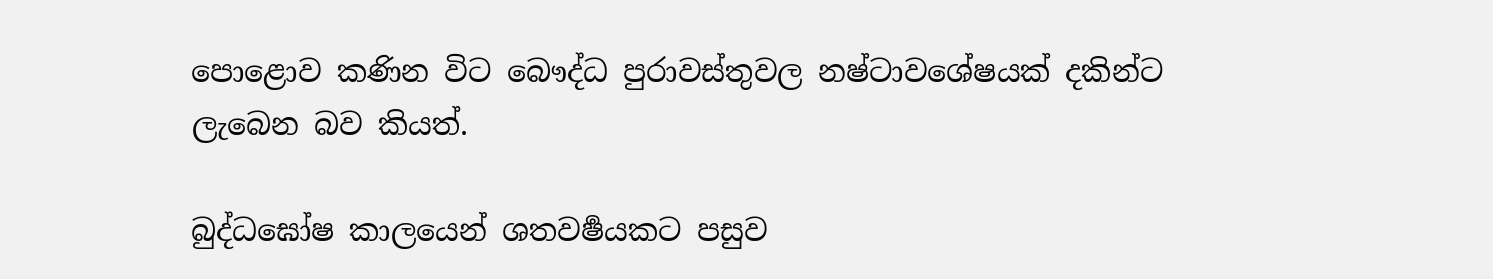පොළොව කණින විට බෞද්ධ පුරාවස්තුවල නෂ්ටාවශේෂයක් දකින්ට ලැබෙන බව කියත්.

බුද්ධඝෝෂ කාලයෙන් ශතවර්‍ෂයකට පසුව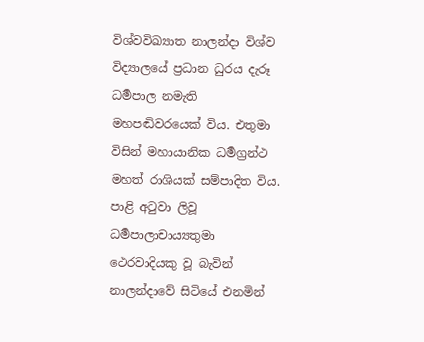විශ්වවිඛ්‍යාත නාලන්දා විශ්ව විද්‍යාලයේ ප්‍රධාන ධුරය දැරූ ධර්‍මපාල නමැති මහපඬිවරයෙක් විය. එතුමා විසින් මහායානික ධර්‍මග්‍රන්ථ මහත් රාශියක් සම්පාදිත විය. පාළි අටුවා ලිවූ ධර්‍මපාලාචාය්‍යතුමා ථෙරවාදියකු වූ බැවින් නාලන්දාවේ සිටියේ එනමින්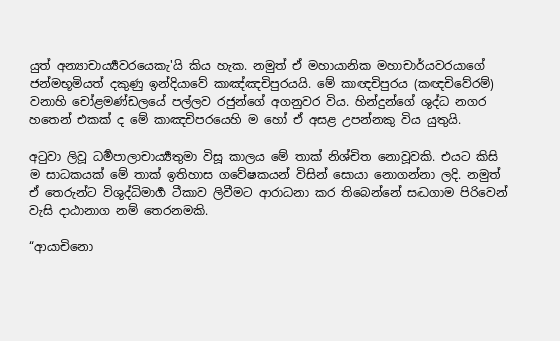යුත් අන්‍යාචාර්‍ය්‍යවරයෙකැ'යි කිය හැක. නමුත් ඒ මහායානික මහාචාර්යවරයාගේ ජන්මභූමියත් දකුණු ඉන්දියාවේ කාඤ්ඤචිපුරයයි. මේ කාඥචිපුරය (කඥචිවේරම්) වනාහි චෝළමණ්ඩලයේ පල්ලව රජුන්ගේ අගනුවර විය. හින්දුන්ගේ ශුද්ධ නගර හතෙන් එකක් ද මේ කාඤචිපරයෙහි ම හෝ ඒ අසළ උපන්නකු විය යුතුයි.

අටුවා ලිවූ ධර්‍මපාලාචාර්‍ය්‍යතුමා විසූ කාලය මේ තාක් නිශ්චිත නොවූවකි. එයට කිසි ම සාධකයක් මේ තාක් ඉතිහාස ගවේෂකයන් විසින් සොයා නොගන්නා ලදි. නමුත් ඒ තෙරුන්ට විශුද්ධිමාර්‍ග ටීකාව ලිවීමට ආරාධනා කර තිබෙන්නේ සද්‍ධගාම පිරිවෙන් වැසි දාඨානාග නම් තෙරනමකි.

“ආයාචිනො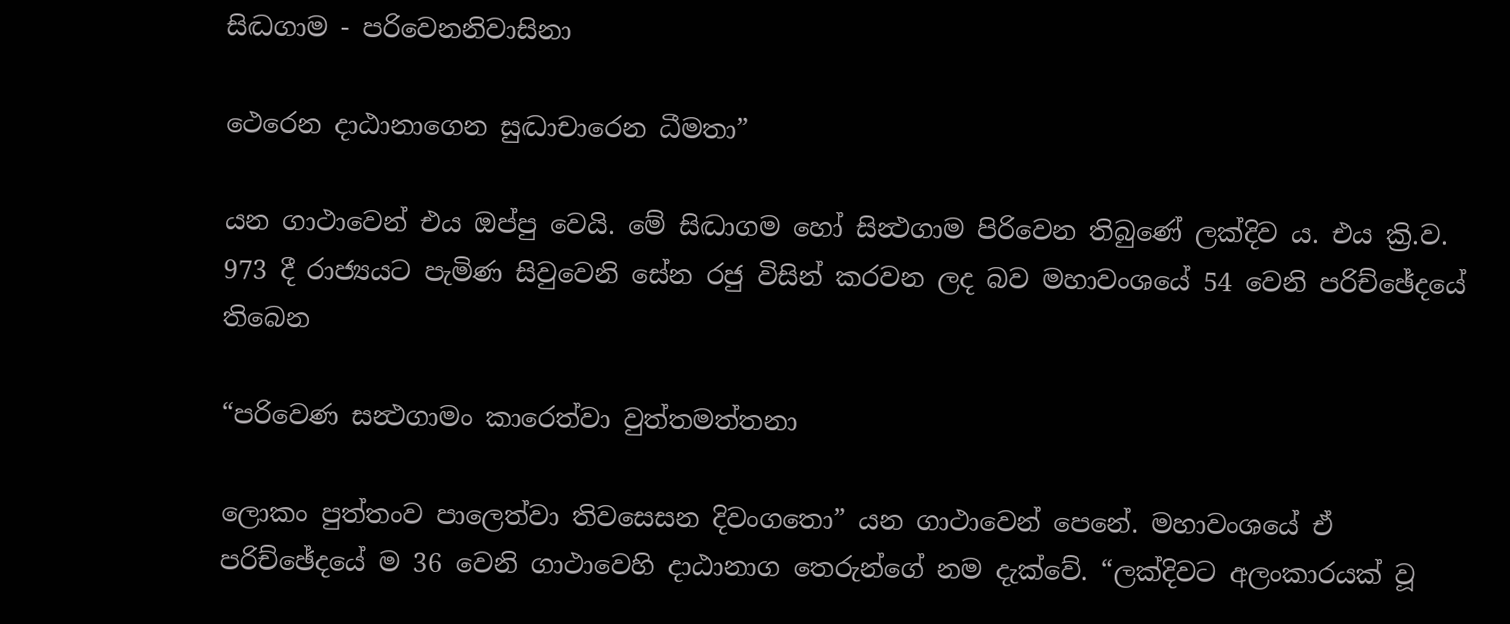සිද්‍ධගාම - පරිවෙනනිවාසිනා

ථෙරෙන දාඨානාගෙන සුද්‍ධාචාරෙන ධීමතා”

යන ගාථාවෙන් එය ඔප්පු වෙයි. මේ සිද්‍ධාගම හෝ සින්‍ථගාම පිරිවෙන තිබුණේ ලක්දිව ය. එය ක්‍රි.ව. 973 දී රාජ්‍යයට පැමිණ සිවුවෙනි සේන රජු විසින් කරවන ලද බව මහාවංශයේ 54 වෙනි පරිච්ඡේදයේ තිබෙන

“පරිවෙණ සන්‍ථගාමං කාරෙත්වා වුත්තමත්තනා

ලොකං පුත්තංව පාලෙත්වා තිවසෙසන දිවංගතො” යන ගාථාවෙන් පෙනේ. මහාවංශයේ ඒ පරිච්ඡේදයේ ම 36 වෙනි ගාථාවෙහි දාඨානාග තෙරුන්ගේ නම දැක්වේ. “ලක්දිවට අලංකාරයක් වූ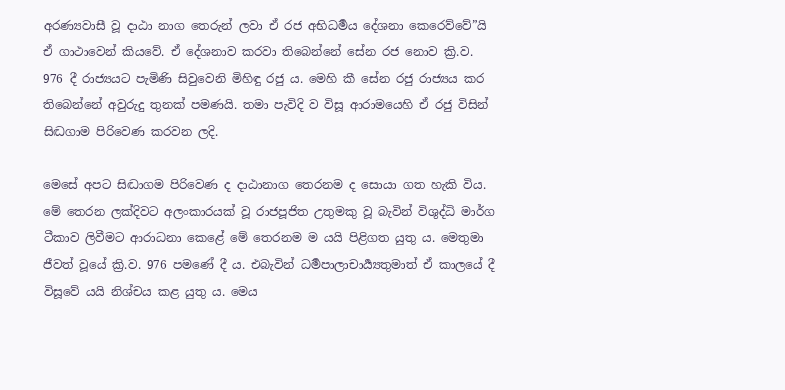අරණ්‍යවාසී වූ දාඨා නාග තෙරුන් ලවා ඒ රජ අභිධර්‍මය දේශනා කෙරෙව්වේ”යි ඒ ගාථාවෙන් කියවේ. ඒ දේශනාව කරවා තිබෙන්නේ සේන රජ නොව ක්‍රි.ව. 976 දී රාජ්‍යයට පැමිණි සිවුවෙනි මිහිඳු රජු ය. මෙහි කී සේන රජු රාජ්‍යය කර තිබෙන්නේ අවුරුදු තුනක් පමණයි. තමා පැවිදි ව විසූ ආරාමයෙහි ඒ රජු විසින් සිද්‍ධගාම පිරිවෙණ කරවන ලදි.

මෙසේ අපට සිද්‍ධාගම පිරිවෙණ ද දාඨානාග තෙරනම ද සොයා ගත හැකි විය. මේ තෙරන ලක්දිවට අලංකාරයක් වූ රාජපූජිත උතුමකු වූ බැවින් විශුද්ධි මාර්ග ටීකාව ලිවීමට ආරාධනා කෙළේ මේ තෙරනම ම යයි පිළිගත යුතු ය. මෙතුමා ජීවත් වූයේ ක්‍රි.ව. 976 පමණේ දී ය. එබැවින් ධර්‍මපාලාචාර්‍ය්‍යතුමාත් ඒ කාලයේ දී විසූවේ යයි නිශ්චය කළ යුතු ය. මෙය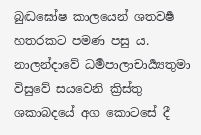බුද්‍ධඝෝෂ කාලයෙන් ශතවර්‍ෂ හතරකට පමණ පසු ය. නාලන්දාවේ ධර්‍මපාලාචාර්‍ය්‍යතුමා විසුවේ සයවෙනි ක්‍රිස්තු ශකාබදයේ අග කොටසේ දී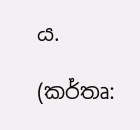ය.

(කර්තෘ: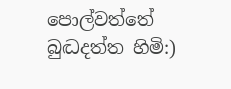පොල්වත්තේ බුද්‍ධදත්ත හිමි:)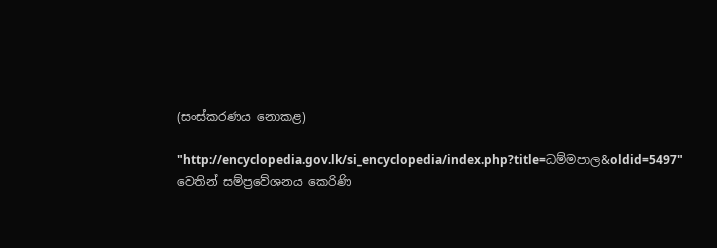(සංස්කරණය නොකළ)

"http://encyclopedia.gov.lk/si_encyclopedia/index.php?title=ධම්මපාල&oldid=5497" වෙතින් සම්ප්‍රවේශනය කෙරිණි